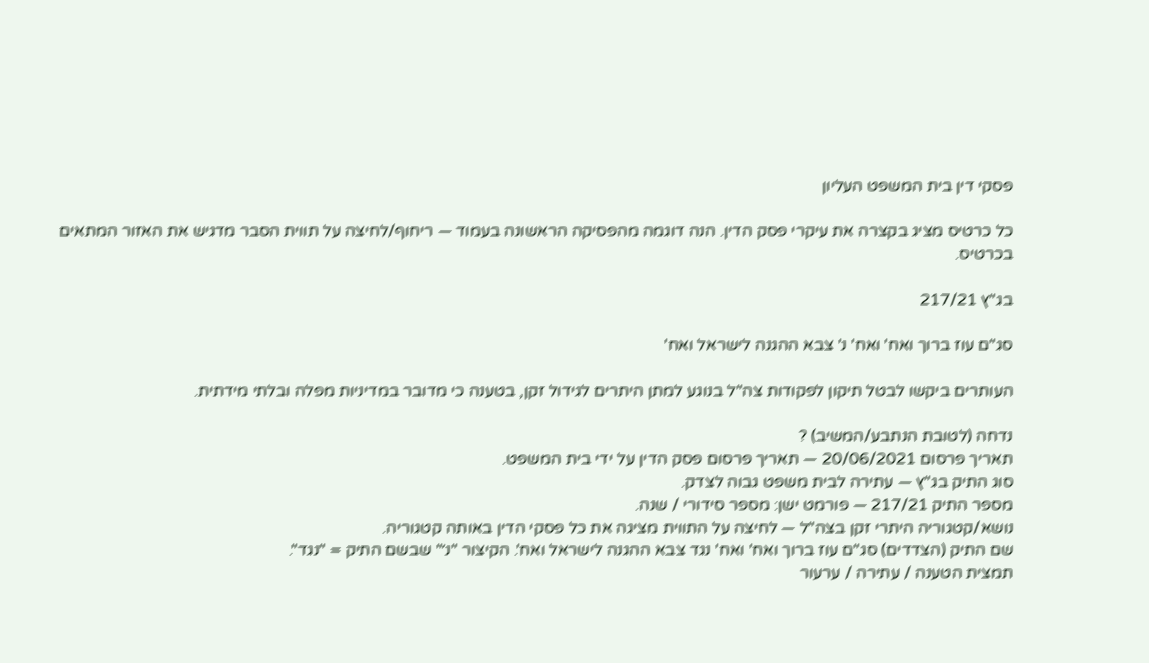פסקי דין בית המשפט העליון

כל כרטיס מציג בקצרה את עיקרי פסק הדין. הנה דוגמה מהפסיקה הראשונה בעמוד — ריחוף/לחיצה על תווית הסבר מדגיש את האזור המתאים בכרטיס.

בג"ץ 217/21

סג"ם עוז ברוך ואח' ואח' נ' צבא ההגנה לישראל ואח'

העותרים ביקשו לבטל תיקון לפקודות צה"ל בנוגע למתן היתרים לגידול זקן, בטענה כי מדובר במדיניות מפלה ובלתי מידתית.

נדחה (לטובת הנתבע/המשיב) ?
תאריך פרסום 20/06/2021 — תאריך פרסום פסק הדין על ידי בית המשפט.
סוג התיק בג"ץ — עתירה לבית משפט גבוה לצדק.
מספר התיק 217/21 — פורמט ישן: מספר סידורי / שנה.
נושא/קטגוריה היתרי זקן בצה"ל — לחיצה על התווית מציגה את כל פסקי הדין באותה קטגוריה.
שם התיק (הצדדים) סג"ם עוז ברוך ואח' ואח' נגד צבא ההגנה לישראל ואח'. הקיצור "נ׳" שבשם התיק = "נגד".
תמצית הטענה / עתירה / ערעור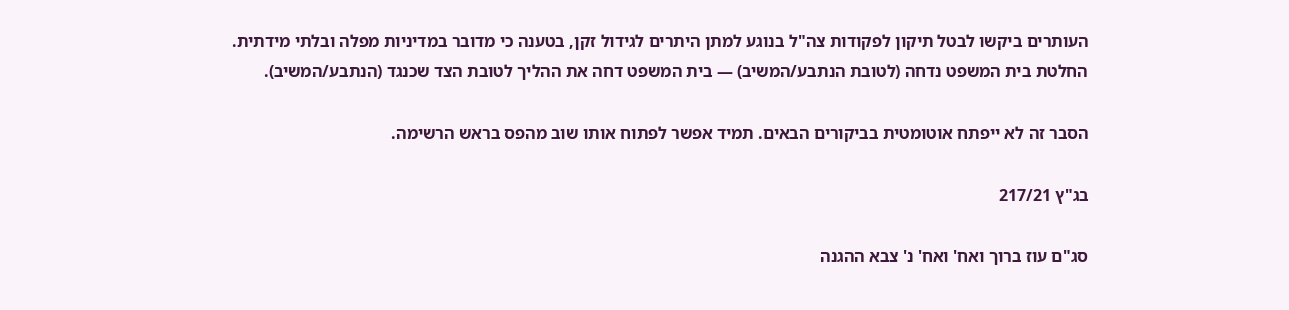העותרים ביקשו לבטל תיקון לפקודות צה"ל בנוגע למתן היתרים לגידול זקן, בטענה כי מדובר במדיניות מפלה ובלתי מידתית.
החלטת בית המשפט נדחה (לטובת הנתבע/המשיב) — בית המשפט דחה את ההליך לטובת הצד שכנגד (הנתבע/המשיב).

הסבר זה לא ייפתח אוטומטית בביקורים הבאים. תמיד אפשר לפתוח אותו שוב מהפס בראש הרשימה.

בג"ץ 217/21

סג"ם עוז ברוך ואח' ואח' נ' צבא ההגנה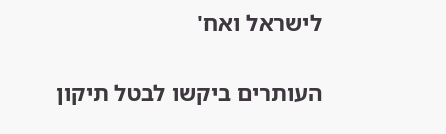לישראל ואח'

העותרים ביקשו לבטל תיקון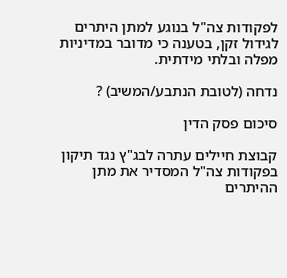לפקודות צה"ל בנוגע למתן היתרים לגידול זקן, בטענה כי מדובר במדיניות מפלה ובלתי מידתית.

נדחה (לטובת הנתבע/המשיב) ?

סיכום פסק הדין

קבוצת חיילים עתרה לבג"ץ נגד תיקון בפקודות צה"ל המסדיר את מתן ההיתרים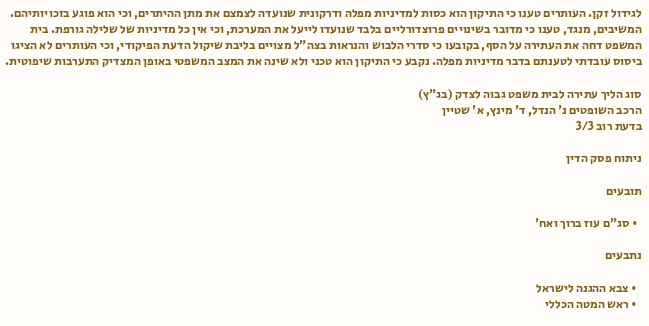לגידול זקן. העותרים טענו כי התיקון הוא כסות למדיניות מפלה ודרקונית שנועדה לצמצם את מתן ההיתרים, וכי הוא פוגע בזכויותיהם. המשיבים, מנגד, טענו כי מדובר בשינויים פרוצדורליים בלבד שנועדו לייעל את המערכת, וכי אין כל מדיניות של שלילה גורפת. בית המשפט דחה את העתירה על הסף, בקובעו כי סדרי הלבוש והנראות בצה"ל מצויים בליבת שיקול הדעת הפיקודי, וכי העותרים לא הציגו ביסוס עובדתי לטענתם בדבר מדיניות מפלה. נקבע כי התיקון הוא טכני ולא שינה את המצב המשפטי באופן המצדיק התערבות שיפוטית.

סוג הליך עתירה לבית משפט גבוה לצדק (בג"ץ)
הרכב השופטים נ' הנדל, ד' מינץ, א' שטיין
בדעת רוב 3/3

ניתוח פסק הדין

תובעים

  • סג"ם עוז ברוך ואח'

נתבעים

  • צבא ההגנה לישראל
  • ראש המטה הכללי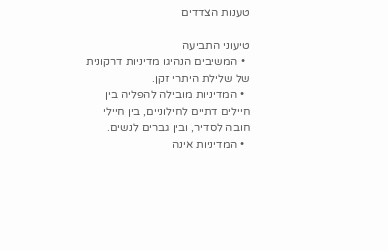טענות הצדדים

טיעוני התביעה
  • המשיבים הנהיגו מדיניות דרקונית של שלילת היתרי זקן.
  • המדיניות מובילה להפליה בין חיילים דתיים לחילוניים, בין חיילי חובה לסדיר, ובין גברים לנשים.
  • המדיניות אינה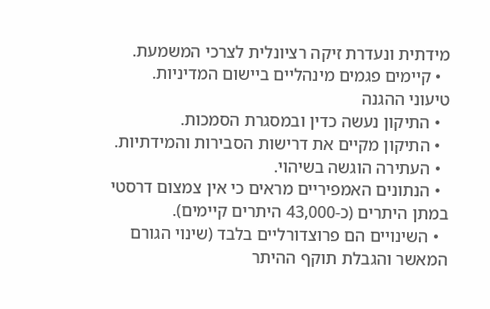מידתית ונעדרת זיקה רציונלית לצרכי המשמעת.
  • קיימים פגמים מינהליים ביישום המדיניות.
טיעוני ההגנה
  • התיקון נעשה כדין ובמסגרת הסמכות.
  • התיקון מקיים את דרישות הסבירות והמידתיות.
  • העתירה הוגשה בשיהוי.
  • הנתונים האמפיריים מראים כי אין צמצום דרסטי במתן היתרים (כ-43,000 היתרים קיימים).
  • השינויים הם פרוצדורליים בלבד (שינוי הגורם המאשר והגבלת תוקף ההיתר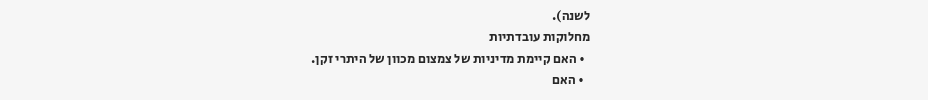לשנה).
מחלוקות עובדתיות
  • האם קיימת מדיניות של צמצום מכוון של היתרי זקן.
  • האם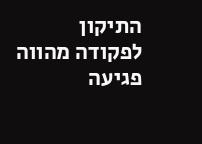התיקון לפקודה מהווה פגיעה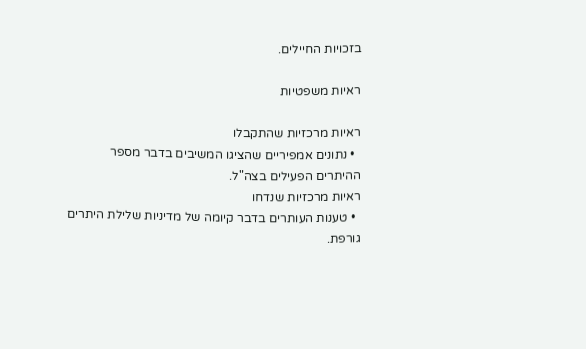בזכויות החיילים.

ראיות משפטיות

ראיות מרכזיות שהתקבלו
  • נתונים אמפיריים שהציגו המשיבים בדבר מספר ההיתרים הפעילים בצה"ל.
ראיות מרכזיות שנדחו
  • טענות העותרים בדבר קיומה של מדיניות שלילת היתרים גורפת.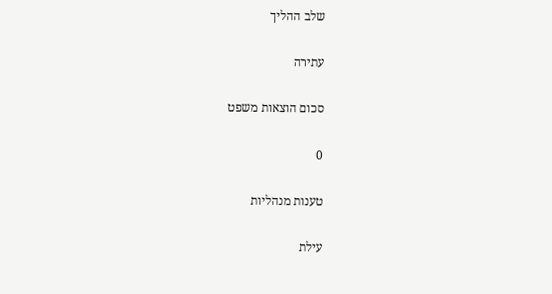שלב ההליך

עתירה

סכום הוצאות משפט

0

טענות מנהליות

עילת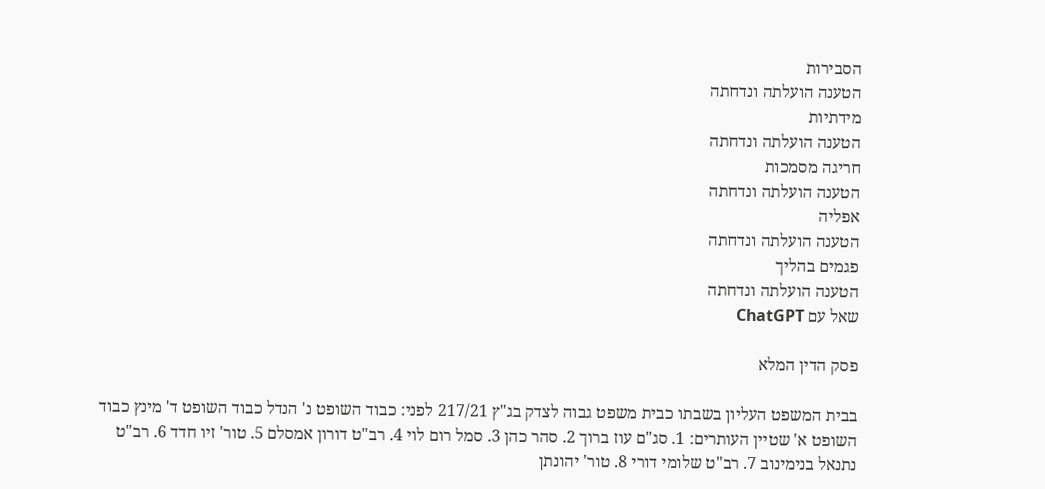הסבירות
הטענה הועלתה ונדחתה
מידתיות
הטענה הועלתה ונדחתה
חריגה מסמכות
הטענה הועלתה ונדחתה
אפליה
הטענה הועלתה ונדחתה
פגמים בהליך
הטענה הועלתה ונדחתה
שאל עם ChatGPT

פסק הדין המלא

בבית המשפט העליון בשבתו כבית משפט גבוה לצדק בג"ץ 217/21 לפני: כבוד השופט נ' הנדל כבוד השופט ד' מינץ כבוד השופט א' שטיין העותרים: 1. סג"ם עוז ברוך 2. סהר כהן 3. סמל רום לוי 4. רב"ט דורון אמסלם 5. טור' זיו חדד 6. רב"ט נתנאל בנימינוב 7. רב"ט שלומי דורי 8. טור' יהונתן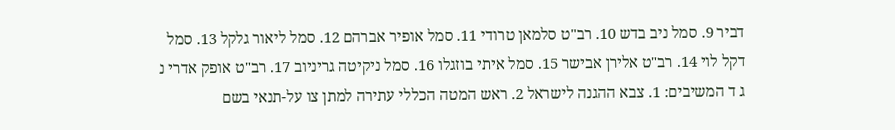דביר 9. סמל ניב בדש 10. רב"ט סלמאן טרודי 11. סמל אופיר אברהם 12. סמל ליאור גלקל 13. סמל דקל לוי 14. רב"ט אלירן אבישר 15. סמל איתי בוזגלו 16. סמל ניקיטה גריניוב 17. רב"ט אופק אדרי נ ג ד המשיבים: 1. צבא ההגנה לישראל 2. ראש המטה הכללי עתירה למתן צו על-תנאי בשם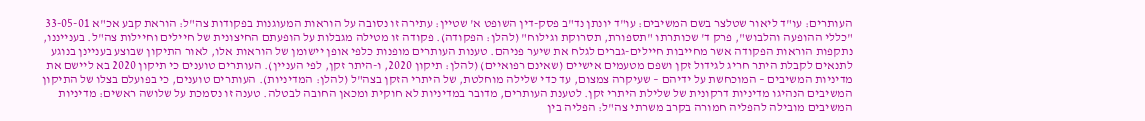העותרים: עו"ד ליאור שטלצר בשם המשיבים: עו"ד יונתן נד"ב פסק-דין השופט א' שטיין: עתירה זו נסובה על הוראות המעוגנות בפקודות צה"ל: הוראת קבע אכ"א 33-05-01 "כללי ההופעה והלבוש", פרק ד' שכותרתו "תספורת, תסרוקת וגילוח" (להלן: הפקודה). פקודה זו מטילה מגבלות על הופעתם החיצונית של חיילים וחיילות צה"ל. בענייננו, נתקפות הוראות הפקודה אשר מחייבות חיילים-גברים לגלח את שיער פניהם. טענות העותרים מופנות כלפי אופן יישומן של הוראות אלו, לאור התיקון שבוצע בעניינן בנוגע לתנאים לקבלת היתר חריג לגידול זקן ושפם מטעמים אישיים (שאינם רפואיים) (להלן: תיקון 2020, ו-היתר זקן, לפי העניין). העותרים טוענים כי תיקון 2020 בא ליישם את מדיניות המשיבים – המוכחשת על ידיהם – שעיקרה צמצום, עד כדי שלילה מוחלטת, של היתרי הזקן בצה"ל (להלן: המדיניות). העותרים טוענים, כי בפועלם בצלו של התיקון המשיבים הנהיגו מדיניות דרקונית של שלילת היתרי זקן. לטענת העותרים, מדובר במדיניות לא חוקית ומכאן החובה לבטלה. טענה זו נסמכת על שלושה ראשים: מדיניות המשיבים מובילה להפליה חמורה בקרב משרתי צה"ל: הפליה בין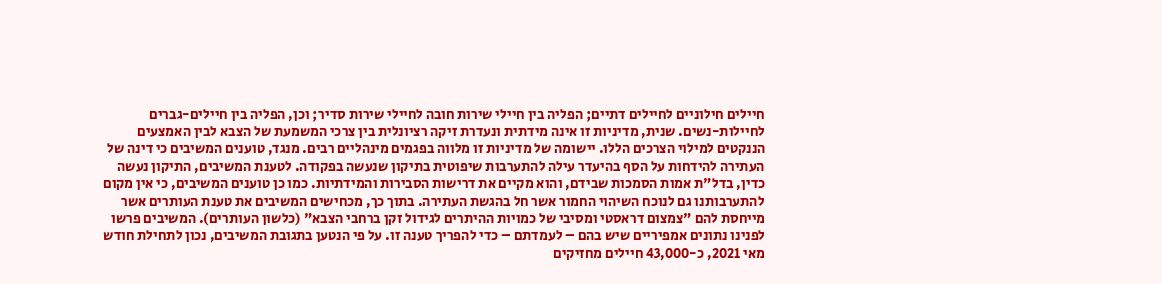חיילים חילוניים לחיילים דתיים; הפליה בין חיילי שירות חובה לחיילי שירות סדיר; וכן, הפליה בין חיילים-גברים לחיילות-נשים. שנית, מדיניות זו אינה מידתית ונעדרת זיקה רציונלית בין צרכי המשמעת של הצבא לבין האמצעים הננקטים למילוי הצרכים הללו. יישומה של מדיניות זו מלווה בפגמים מינהליים רבים. מנגד, טוענים המשיבים כי דינה של העתירה להידחות על הסף בהיעדר עילה להתערבות שיפוטית בתיקון שנעשה בפקודה. לטענת המשיבים, התיקון נעשה כדין, בדל"ת אמות הסמכות שבידם, והוא מקיים את דרישות הסבירות והמידתיות. כמו כן טוענים המשיבים, כי אין מקום להתערבותנו גם לנוכח השיהוי החמור אשר חל בהגשת העתירה. בתוך כך, מכחישים המשיבים את טענת העותרים אשר מייחסת להם "צמצום דראסטי ומסיבי של כמויות ההיתרים לגידול זקן ברחבי הצבא" (כלשון העותרים). המשיבים פרשו לפנינו נתונים אמפיריים שיש בהם – לעמדתם – כדי להפריך טענה זו. על פי הנטען בתגובת המשיבים, נכון לתחילת חודש מאי 2021, כ-43,000 חיילים מחזיקים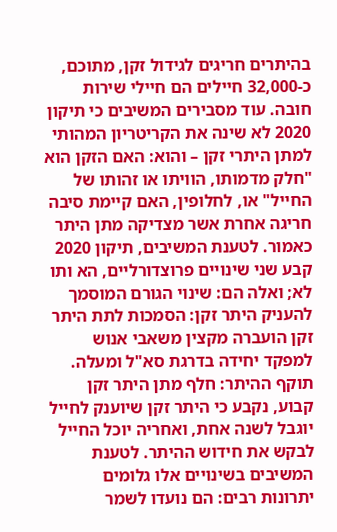בהיתרים חריגים לגידול זקן, מתוכם, כ-32,000 חיילים הם חיילי שירות חובה. עוד מסבירים המשיבים כי תיקון 2020 לא שינה את הקריטריון המהותי למתן היתרי זקן – והוא: האם הזקן הוא "חלק מדמותו, הוויתו או זהותו של החייל" או, לחלופין, האם קיימת סיבה חריגה אחרת אשר מצדיקה מתן היתר כאמור. לטענת המשיבים, תיקון 2020 קבע שני שינויים פרוצדורליים, הא ותו לא; ואלה הם: שינוי הגורם המוסמך להעניק היתר זקן: הסמכות לתת היתר זקן הועברה מקצין משאבי אנוש למפקד יחידה בדרגת סא"ל ומעלה. תוקף ההיתר: חלף מתן היתר זקן קבוע, נקבע כי היתר זקן שיוענק לחייל יוגבל לשנה אחת, ואחריה יוכל החייל לבקש את חידוש ההיתר. לטענת המשיבים בשינויים אלו גלומים יתרונות רבים: הם נועדו לשמר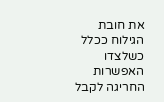את חובת הגילוח ככלל כשלצדו האפשרות החריגה לקבל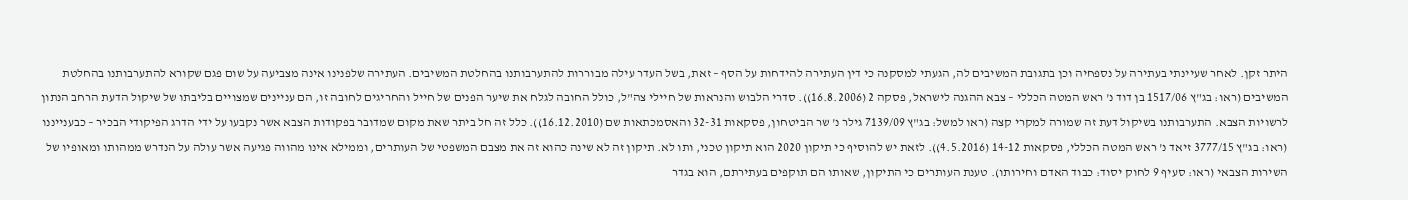היתר זקן. לאחר שעיינתי בעתירה על נספחיה וכן בתגובת המשיבים לה, הגעתי למסקנה כי דין העתירה להידחות על הסף – זאת, בשל העדר עילה מבוררות להתערבותנו בהחלטת המשיבים. העתירה שלפנינו אינה מצביעה על שום פגם שקורא להתערבותנו בהחלטת המשיבים (ראו: בג"ץ 1517/06 בן דוד נ' ראש המטה הכללי – צבא ההגנה לישראל, פסקה 2 (16.8.2006)). סדרי הלבוש והנראות של חיילי צה"ל, כולל החובה לגלח את שיער הפנים של חייל והחריגים לחובה זו, הם עניינים שמצויים בליבתו של שיקול הדעת הרחב הנתון לרשויות הצבא. התערבותנו בשיקול דעת זה שמורה למקרי קצה (ראו למשל: בג"ץ 7139/09 גילר נ' שר הביטחון, פסקאות 32-31 והאסמכתאות שם (16.12.2010)). כלל זה חל ביתר שאת מקום שמדובר בפקודות הצבא אשר נקבעו על ידי הדרג הפיקודי הבכיר – כבענייננו (ראו: בג"ץ 3777/15 זיאד נ' ראש המטה הכללי, פסקאות 14-12 (4.5.2016)). לזאת יש להוסיף כי תיקון 2020 הוא תיקון טכני, ותו לא. תיקון זה לא שינה כהוא זה את מצבם המשפטי של העותרים, וממילא אינו מהווה פגיעה אשר עולה על הנדרש ממהותו ומאופיו של השירות הצבאי (ראו: סעיף 9 לחוק יסוד: כבוד האדם וחירותו). טענת העותרים כי התיקון, שאותו הם תוקפים בעתירתם, הוא בגדר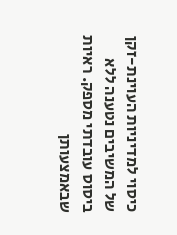כיסוי למדיניות העוינת-זקן של המשיבים נטענה ללא ביסוס עובדתי מספק. ראיות שבאמצעותן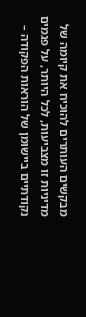מבקשים העותרים להוכיח את קיומה של מדיניות זו מצביעות, לכל היותר, על פגמים נקודתיים ביישומן של הוראות הפקודה –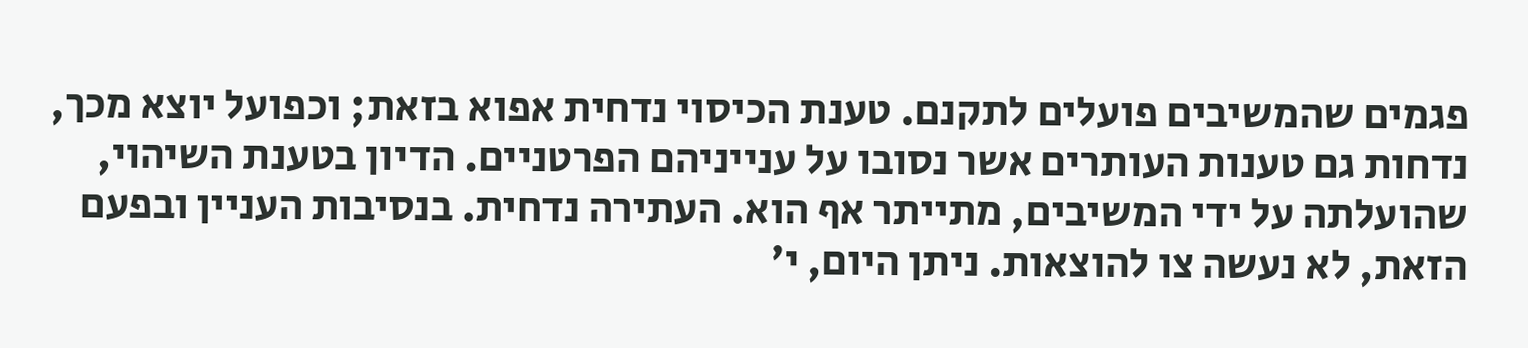פגמים שהמשיבים פועלים לתקנם. טענת הכיסוי נדחית אפוא בזאת; וכפועל יוצא מכך, נדחות גם טענות העותרים אשר נסובו על ענייניהם הפרטניים. הדיון בטענת השיהוי, שהועלתה על ידי המשיבים, מתייתר אף הוא. העתירה נדחית. בנסיבות העניין ובפעם הזאת, לא נעשה צו להוצאות. ניתן היום, י'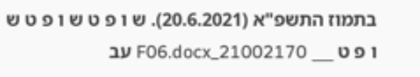בתמוז התשפ"א (20.6.2021). ש ו פ ט ש ו פ ט ש ו פ ט ___ 21002170_F06.docx עב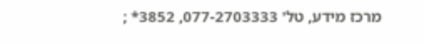מרכז מידע, טל' 077-2703333, 3852* ;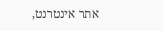אתר אינטרנט,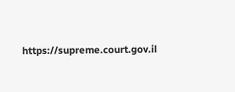https://supreme.court.gov.il